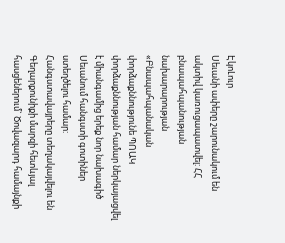ԷկոԼուր
Սեւանի ափերը շարունակում են ակտիվ կառուցապատվել: ՀՀ բնապահպանության նախարարության «Բնապահպանական փորձաքննությունե ՊՈԱԿ փորձաքննության համար ներկայացվել է միանգամից երեք նոր նախագիծ Սեւանում հանգստի գոտիներ ստեղծելու համար:
Հանգստավայրերը տեղակայվելու են Գեղարքունիքի մարզի հետևյալ հասցեներում` Ծովազարդ համայնքի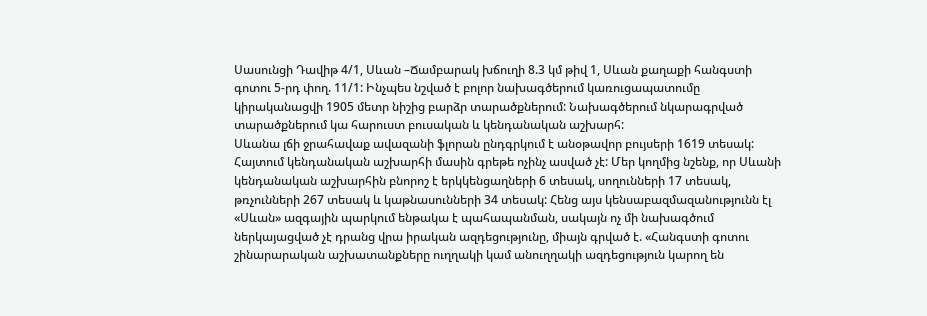Սասունցի Դավիթ 4/1, Սևան –Ճամբարակ խճուղի 8.3 կմ թիվ 1, Սևան քաղաքի հանգստի գոտու 5-րդ փող. 11/1: Ինչպես նշված է բոլոր նախագծերում կառուցապատումը կիրականացվի 1905 մետր նիշից բարձր տարածքներում: Նախագծերում նկարագրված տարածքներում կա հարուստ բուսական և կենդանական աշխարհ:
Սևանա լճի ջրահավաք ավազանի ֆլորան ընդգրկում է անօթավոր բույսերի 1619 տեսակ: Հայտում կենդանական աշխարհի մասին գրեթե ոչինչ ասված չէ: Մեր կողմից նշենք, որ Սևանի կենդանական աշխարհին բնորոշ է երկկենցաղների 6 տեսակ, սողունների 17 տեսակ, թռչունների 267 տեսակ և կաթնասունների 34 տեսակ: Հենց այս կենսաբազմազանությունն էլ «Սևան» ազգային պարկում ենթակա է պահապանման, սակայն ոչ մի նախագծում ներկայացված չէ դրանց վրա իրական ազդեցությունը, միայն գրված է. «Հանգստի գոտու շինարարական աշխատանքները ուղղակի կամ անուղղակի ազդեցություն կարող են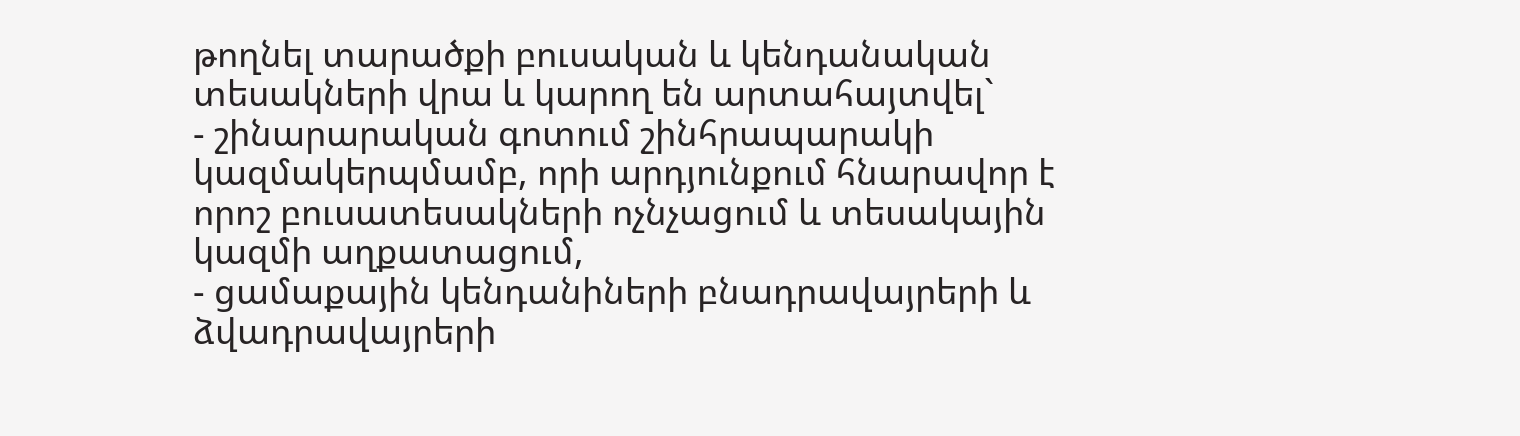թողնել տարածքի բուսական և կենդանական տեսակների վրա և կարող են արտահայտվել`
- շինարարական գոտում շինհրապարակի կազմակերպմամբ, որի արդյունքում հնարավոր է որոշ բուսատեսակների ոչնչացում և տեսակային կազմի աղքատացում,
- ցամաքային կենդանիների բնադրավայրերի և ձվադրավայրերի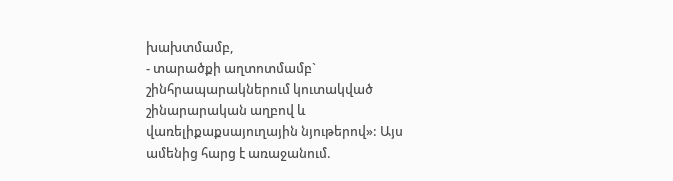խախտմամբ,
- տարածքի աղտոտմամբ` շինհրապարակներում կուտակված շինարարական աղբով և վառելիքաքսայուղային նյութերով»: Այս ամենից հարց է առաջանում.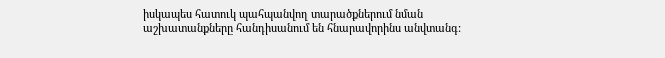իսկապես հատուկ պահպանվող տարածքներում նման աշխատանքները հանդիսանում են հնարավորինս անվտանգ: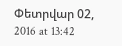Փետրվար 02, 2016 at 13:42